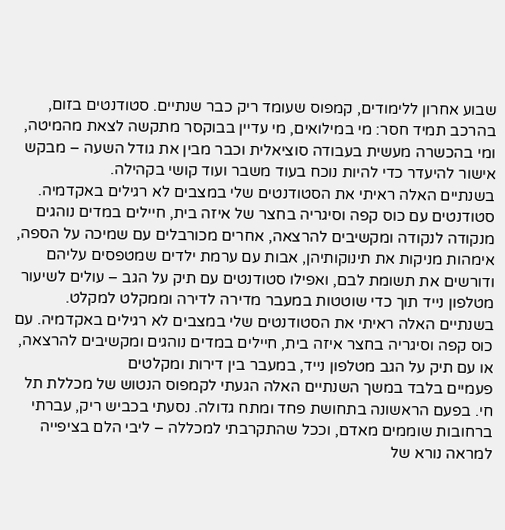שבוע אחרון ללימודים, קמפוס שעומד ריק כבר שנתיים. סטודנטים בזום, בהרכב תמיד חסר: מי במילואים, מי עדיין בבוקסר מתקשה לצאת מהמיטה, ומי בהכשרה מעשית בעבודה סוציאלית וכבר מבין את גודל השעה – מבקש אישור להיעדר כדי להיות נוכח בעוד משבר ועוד קושי בקהילה.
בשנתיים האלה ראיתי את הסטודנטים שלי במצבים לא רגילים באקדמיה. סטודנטים עם כוס קפה וסיגריה בחצר של איזה בית, חיילים במדים נוהגים מנקודה לנקודה ומקשיבים להרצאה, אחרים מכורבלים עם שמיכה על הספה, אימהות מניקות את תינוקותיהן, אבות עם ערמת ילדים שמטפסים עליהם ודורשים את תשומת לבם, ואפילו סטודנטים עם תיק על הגב – עולים לשיעור מטלפון נייד תוך כדי שוטטות במעבר מדירה לדירה וממקלט למקלט.
בשנתיים האלה ראיתי את הסטודנטים שלי במצבים לא רגילים באקדמיה. עם כוס קפה וסיגריה בחצר איזה בית, חיילים במדים נוהגים ומקשיבים להרצאה, או עם תיק על הגב מטלפון נייד, במעבר בין דירות ומקלטים
פעמיים בלבד במשך השנתיים האלה הגעתי לקמפוס הנטוש של מכללת תל חי. בפעם הראשונה בתחושת פחד ומתח גדולה. נסעתי בכביש ריק, עברתי ברחובות שוממים מאדם, וככל שהתקרבתי למכללה – ליבי הלם בציפייה למראה נורא של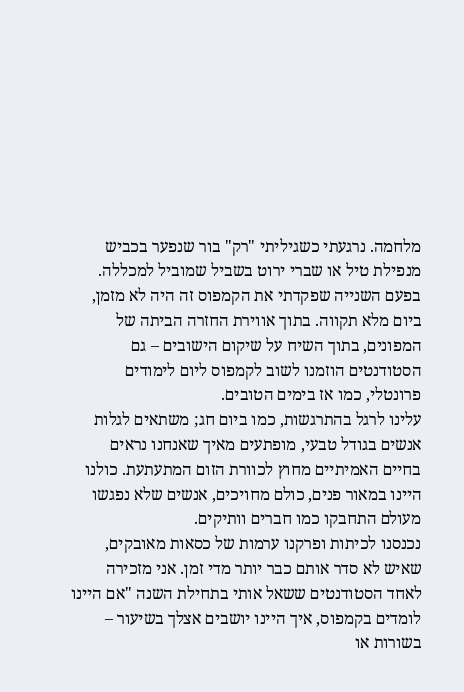מלחמה. נרגעתי כשגיליתי "רק" בור שנפער בכביש מנפילת טיל או שברי ירוט בשביל שמוביל למכללה.
בפעם השנייה שפקדתי את הקמפוס זה היה לא מזמן, ביום מלא תקווה. בתוך אווירת החזרה הביתה של המפונים, בתוך השיח על שיקום הישובים – גם הסטודנטים הוזמנו לשוב לקמפוס ליום לימודים פרונטלי, כמו אז בימים הטובים.
עלינו לרגל בהתרגשות, כמו ביום חג; משתאים לגלות אנשים בגודל טבעי, מופתעים מאיך שאנחנו נראים בחיים האמיתיים מחוץ לכוורת הזום המתעתעת. כולנו היינו במאור פנים, כולם מחויכים, אנשים שלא נפגשו מעולם התחבקו כמו חברים וותיקים.
נכנסנו לכיתות ופרקנו ערמות של כסאות מאובקים, שאיש לא סדר אותם כבר יותר מדי זמן. אני מזכירה לאחד הסטודנטים ששאל אותי בתחילת השנה "אם היינו לומדים בקמפוס, איך היינו יושבים אצלך בשיעור – בשורות או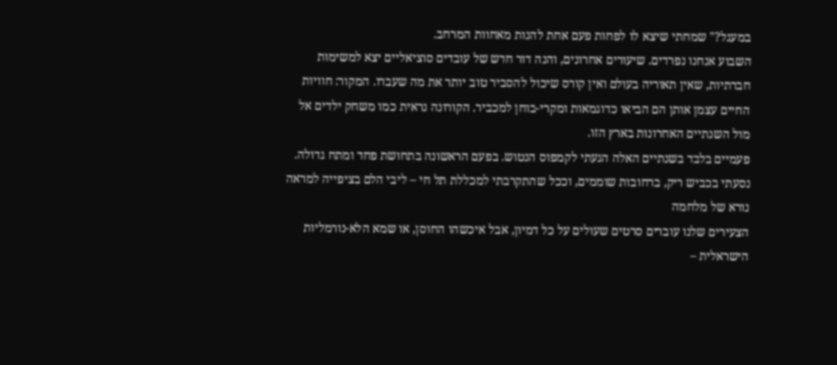במעגל?" שמחתי שיצא לו לפחות פעם אחת להנות מאחוות המרחב.
השבוע אנחנו נפרדים. שיעורים אחרונים, והנה דור חדש של עובדים סוציאליים יצא למשימות חברתיות, שאין תאוריה בעולם ואין קורס שיכול להסביר טוב יותר את מה שעברו. המקור: חוויות החיים עצמן אותן הם הביאו כדוגמאות ומקרי-בוחן למכביר. הקורונה נראית כמו משחק ילדים אל מול השנתיים האחרונות בארץ הזו.
פעמיים בלבד בשנתיים האלה הגעתי לקמפוס הנטוש. בפעם הראשונה בתחושת פחד ומתח גדולה. נסעתי בכביש ריק, ברחובות שוממים, וככל שהתקרבתי למכללת תל חי – ליבי הלם בציפייה למראה נורא של מלחמה
הצעירים שלנו עוברים סרטים שעולים על כל דמיון, אבל איכשהו החוסן, או שמא הלא-נורמליות הישראלית –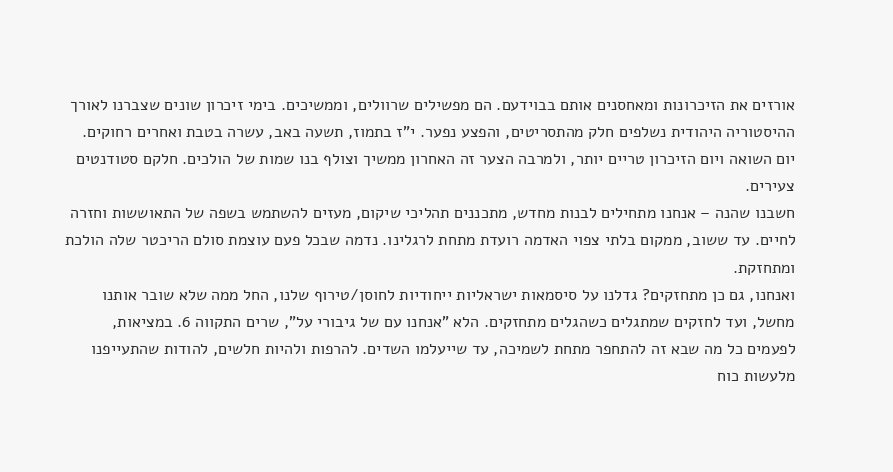אורזים את הזיכרונות ומאחסנים אותם בבוידעם. הם מפשילים שרוולים, וממשיכים. בימי זיכרון שונים שצברנו לאורך ההיסטוריה היהודית נשלפים חלק מהתסריטים, והפצע נפער. י"ז בתמוז, תשעה באב, עשרה בטבת ואחרים רחוקים. יום השואה ויום הזיכרון טריים יותר, ולמרבה הצער זה האחרון ממשיך וצולף בנו שמות של הולכים. חלקם סטודנטים צעירים.
חשבנו שהנה – אנחנו מתחילים לבנות מחדש, מתכננים תהליכי שיקום, מעזים להשתמש בשפה של התאוששות וחזרה לחיים. עד ששוב, ממקום בלתי צפוי האדמה רועדת מתחת לרגלינו. נדמה שבכל פעם עוצמת סולם הריכטר שלה הולכת ומתחזקת.
ואנחנו, גם כן מתחזקים? גדלנו על סיסמאות ישראליות ייחודיות לחוסן/טירוף שלנו, החל ממה שלא שובר אותנו מחשל, ועד לחזקים שמתגלים כשהגלים מתחזקים. הלא "אנחנו עם של גיבורי על", שרים התקווה 6. במציאות, לפעמים כל מה שבא זה להתחפר מתחת לשמיכה, עד שייעלמו השדים. להרפות ולהיות חלשים, להודות שהתעייפנו מלעשות כוח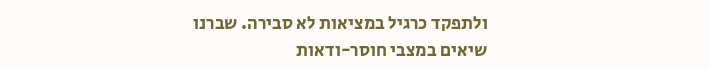ולתפקד כרגיל במציאות לא סבירה. שברנו שיאים במצבי חוסר-ודאות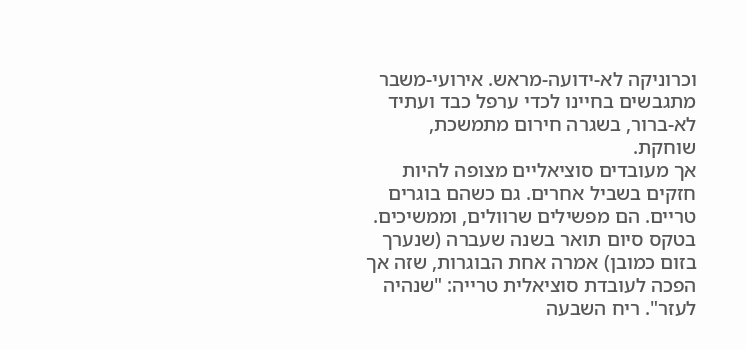וכרוניקה לא-ידועה-מראש. אירועי-משבר מתגבשים בחיינו לכדי ערפל כבד ועתיד לא-ברור, בשגרה חירום מתמשכת, שוחקת.
אך מעובדים סוציאליים מצופה להיות חזקים בשביל אחרים. גם כשהם בוגרים טריים. הם מפשילים שרוולים, וממשיכים. בטקס סיום תואר בשנה שעברה (שנערך בזום כמובן) אמרה אחת הבוגרות, שזה אך הפכה לעובדת סוציאלית טרייה: "שנהיה לעזר". ריח השבעה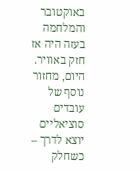באוקטובר והמלחמה בעזה היה אז חזק באוויר. היום, מחזור נוסף של עובדים סוציאליים יוצא לדרך – כשחלק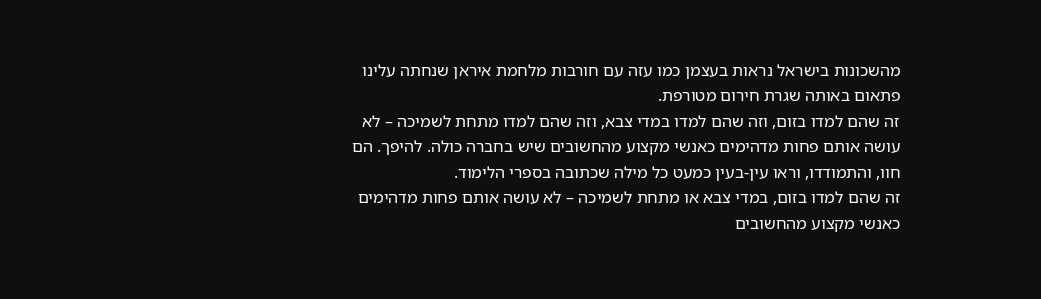מהשכונות בישראל נראות בעצמן כמו עזה עם חורבות מלחמת איראן שנחתה עלינו פתאום באותה שגרת חירום מטורפת.
זה שהם למדו בזום, וזה שהם למדו במדי צבא, וזה שהם למדו מתחת לשמיכה – לא עושה אותם פחות מדהימים כאנשי מקצוע מהחשובים שיש בחברה כולה. להיפך. הם חוו, והתמודדו, וראו עין-בעין כמעט כל מילה שכתובה בספרי הלימוד.
זה שהם למדו בזום, במדי צבא או מתחת לשמיכה – לא עושה אותם פחות מדהימים כאנשי מקצוע מהחשובים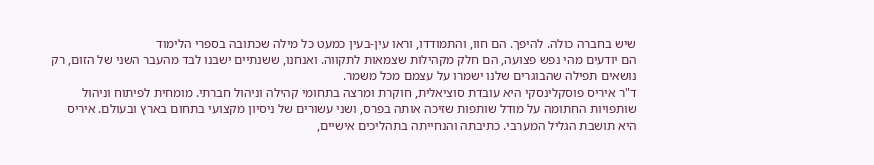שיש בחברה כולה. להיפך. הם חוו, והתמודדו, וראו עין-בעין כמעט כל מילה שכתובה בספרי הלימוד
הם יודעים מהי נפש פצועה, הם חלק מקהילות שצמאות לתקווה. ואנחנו, ששנתיים ישבנו לבד מהעבר השני של הזום, רק נושאים תפילה שהבוגרים שלנו ישמרו על עצמם מכל משמר.
ד"ר איריס פוסקלינסקי היא עובדת סוציאלית, חוקרת ומרצה בתחומי קהילה וניהול חברתי. מומחית לפיתוח וניהול שותפויות החתומה על מודל שותפות שזיכה אותה בפרס, ושני עשורים של ניסיון מקצועי בתחום בארץ ובעולם. איריס היא תושבת הגליל המערבי. כתיבתה והנחייתה בתהליכים אישיים,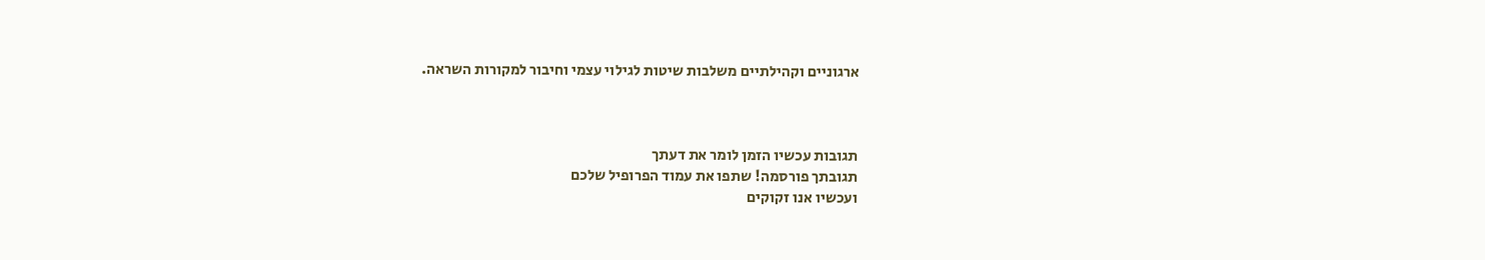ארגוניים וקהילתיים משלבות שיטות לגילוי עצמי וחיבור למקורות השראה.



תגובות עכשיו הזמן לומר את דעתך
תגובתך פורסמה! שתפו את עמוד הפרופיל שלכם
ועכשיו אנו זקוקים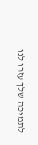לתמיכה שלך עזרו לנו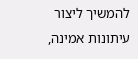להמשיך ליצור עיתונות אמינה,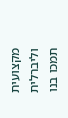מקצועית וליברלית
תמכו בנו